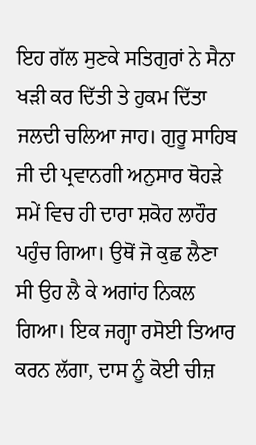ਇਹ ਗੱਲ ਸੁਣਕੇ ਸਤਿਗੁਰਾਂ ਨੇ ਸੈਨਾ ਖੜੀ ਕਰ ਦਿੱਤੀ ਤੇ ਹੁਕਮ ਦਿੱਤਾ ਜਲਦੀ ਚਲਿਆ ਜਾਹ। ਗੁਰੂ ਸਾਹਿਬ ਜੀ ਦੀ ਪ੍ਰਵਾਨਗੀ ਅਨੁਸਾਰ ਥੋਹੜੇ ਸਮੇਂ ਵਿਚ ਹੀ ਦਾਰਾ ਸ਼ਕੋਹ ਲਾਹੌਰ ਪਹੁੰਚ ਗਿਆ। ਉਥੋਂ ਜੋ ਕੁਛ ਲੈਣਾ ਸੀ ਉਹ ਲੈ ਕੇ ਅਗਾਂਹ ਨਿਕਲ ਗਿਆ। ਇਕ ਜਗ੍ਹਾ ਰਸੋਈ ਤਿਆਰ ਕਰਨ ਲੱਗਾ, ਦਾਸ ਨੂੰ ਕੋਈ ਚੀਜ਼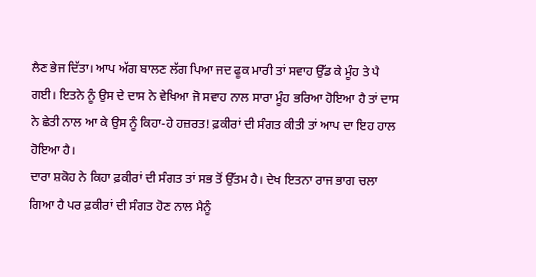ਲੈਣ ਭੇਜ ਦਿੱਤਾ। ਆਪ ਅੱਗ ਬਾਲਣ ਲੱਗ ਪਿਆ ਜਦ ਫੂਕ ਮਾਰੀ ਤਾਂ ਸਵਾਹ ਉੱਡ ਕੇ ਮੂੰਹ ਤੇ ਪੈ ਗਈ। ਇਤਨੇ ਨੂੰ ਉਸ ਦੇ ਦਾਸ ਨੇ ਵੇਖਿਆ ਜੋ ਸਵਾਹ ਨਾਲ ਸਾਰਾ ਮੂੰਹ ਭਰਿਆ ਹੋਇਆ ਹੈ ਤਾਂ ਦਾਸ ਨੇ ਛੇਤੀ ਨਾਲ ਆ ਕੇ ਉਸ ਨੂੰ ਕਿਹਾ-ਹੇ ਹਜ਼ਰਤ! ਫ਼ਕੀਰਾਂ ਦੀ ਸੰਗਤ ਕੀਤੀ ਤਾਂ ਆਪ ਦਾ ਇਹ ਹਾਲ ਹੋਇਆ ਹੈ।
ਦਾਰਾ ਸ਼ਕੋਹ ਨੇ ਕਿਹਾ ਫ਼ਕੀਰਾਂ ਦੀ ਸੰਗਤ ਤਾਂ ਸਭ ਤੋਂ ਉੱਤਮ ਹੈ। ਦੇਖ ਇਤਨਾ ਰਾਜ ਭਾਗ ਚਲਾ ਗਿਆ ਹੈ ਪਰ ਫ਼ਕੀਰਾਂ ਦੀ ਸੰਗਤ ਹੋਣ ਨਾਲ ਮੈਨੂੰ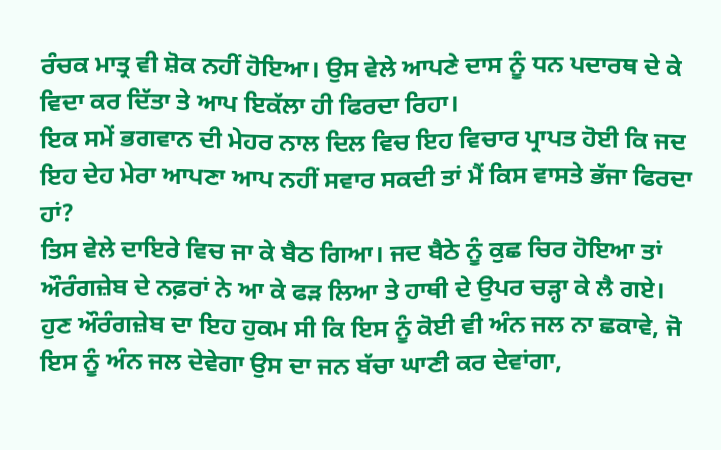ਰੰਚਕ ਮਾਤ੍ਰ ਵੀ ਸ਼ੋਕ ਨਹੀਂ ਹੋਇਆ। ਉਸ ਵੇਲੇ ਆਪਣੇ ਦਾਸ ਨੂੰ ਧਨ ਪਦਾਰਥ ਦੇ ਕੇ ਵਿਦਾ ਕਰ ਦਿੱਤਾ ਤੇ ਆਪ ਇਕੱਲਾ ਹੀ ਫਿਰਦਾ ਰਿਹਾ।
ਇਕ ਸਮੇਂ ਭਗਵਾਨ ਦੀ ਮੇਹਰ ਨਾਲ ਦਿਲ ਵਿਚ ਇਹ ਵਿਚਾਰ ਪ੍ਰਾਪਤ ਹੋਈ ਕਿ ਜਦ ਇਹ ਦੇਹ ਮੇਰਾ ਆਪਣਾ ਆਪ ਨਹੀਂ ਸਵਾਰ ਸਕਦੀ ਤਾਂ ਮੈਂ ਕਿਸ ਵਾਸਤੇ ਭੱਜਾ ਫਿਰਦਾ ਹਾਂ?
ਤਿਸ ਵੇਲੇ ਦਾਇਰੇ ਵਿਚ ਜਾ ਕੇ ਬੈਠ ਗਿਆ। ਜਦ ਬੈਠੇ ਨੂੰ ਕੁਛ ਚਿਰ ਹੋਇਆ ਤਾਂ ਔਰੰਗਜ਼ੇਬ ਦੇ ਨਫ਼ਰਾਂ ਨੇ ਆ ਕੇ ਫੜ ਲਿਆ ਤੇ ਹਾਥੀ ਦੇ ਉਪਰ ਚੜ੍ਹਾ ਕੇ ਲੈ ਗਏ।
ਹੁਣ ਔਰੰਗਜ਼ੇਬ ਦਾ ਇਹ ਹੁਕਮ ਸੀ ਕਿ ਇਸ ਨੂੰ ਕੋਈ ਵੀ ਅੰਨ ਜਲ ਨਾ ਛਕਾਵੇ, ਜੋ ਇਸ ਨੂੰ ਅੰਨ ਜਲ ਦੇਵੇਗਾ ਉਸ ਦਾ ਜਨ ਬੱਚਾ ਘਾਣੀ ਕਰ ਦੇਵਾਂਗਾ,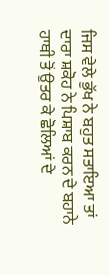ਜਿਸ ਵੇਲੇ ਭੁੱਖ ਨੇ ਬਹੁਤ ਸਤਾਇਆ ਤਾਂ ਦਾਰਾ ਸ਼ਕੋਹ ਨੇ ਪਿਸ਼ਾਬ ਕਰਨ ਦੇ ਬਹਾਨੇ ਹਾਥੀ ਤੋਂ ਉਤਰ ਕੇ ਛੋਲਿਆਂ ਦੇ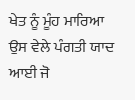ਖੇਤ ਨੂੰ ਮੂੰਹ ਮਾਰਿਆ ਉਸ ਵੇਲੇ ਪੰਗਤੀ ਯਾਦ ਆਈ ਜੋ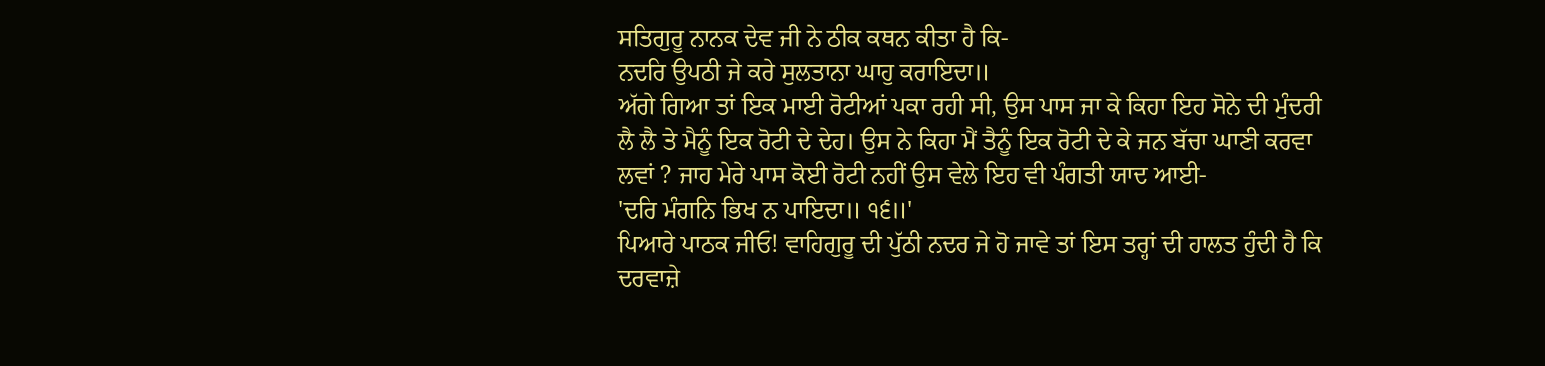ਸਤਿਗੁਰੂ ਨਾਨਕ ਦੇਵ ਜੀ ਨੇ ਠੀਕ ਕਥਨ ਕੀਤਾ ਹੈ ਕਿ-
ਨਦਰਿ ਉਪਠੀ ਜੇ ਕਰੇ ਸੁਲਤਾਨਾ ਘਾਹੁ ਕਰਾਇਦਾ॥
ਅੱਗੇ ਗਿਆ ਤਾਂ ਇਕ ਮਾਈ ਰੋਟੀਆਂ ਪਕਾ ਰਹੀ ਸੀ, ਉਸ ਪਾਸ ਜਾ ਕੇ ਕਿਹਾ ਇਹ ਸੋਨੇ ਦੀ ਮੁੰਦਰੀ ਲੈ ਲੈ ਤੇ ਮੈਨੂੰ ਇਕ ਰੋਟੀ ਦੇ ਦੇਹ। ਉਸ ਨੇ ਕਿਹਾ ਮੈਂ ਤੈਨੂੰ ਇਕ ਰੋਟੀ ਦੇ ਕੇ ਜਨ ਬੱਚਾ ਘਾਣੀ ਕਰਵਾ ਲਵਾਂ ? ਜਾਹ ਮੇਰੇ ਪਾਸ ਕੋਈ ਰੋਟੀ ਨਹੀਂ ਉਸ ਵੇਲੇ ਇਹ ਵੀ ਪੰਗਤੀ ਯਾਦ ਆਈ-
'ਦਰਿ ਮੰਗਨਿ ਭਿਖ ਨ ਪਾਇਦਾ॥ ੧੬॥'
ਪਿਆਰੇ ਪਾਠਕ ਜੀਓ! ਵਾਹਿਗੁਰੂ ਦੀ ਪੁੱਠੀ ਨਦਰ ਜੇ ਹੋ ਜਾਵੇ ਤਾਂ ਇਸ ਤਰ੍ਹਾਂ ਦੀ ਹਾਲਤ ਹੁੰਦੀ ਹੈ ਕਿ ਦਰਵਾਜ਼ੇ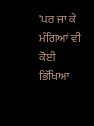'ਪਰ ਜਾ ਕੇ ਮੰਗਿਆਂ ਵੀ ਕੋਈ ਭਿੱਖਿਆ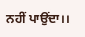ਨਹੀਂ ਪਾਉਂਦਾ।।